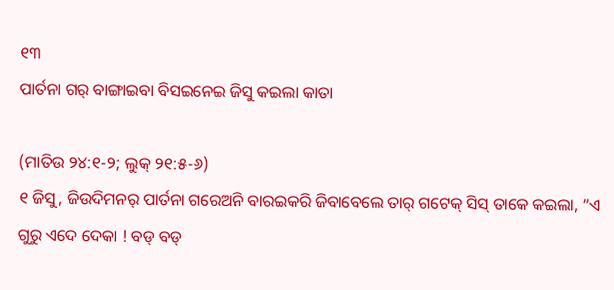୧୩
ପାର୍ତନା ଗର୍ ବାଙ୍ଗାଇବା ବିସଇନେଇ ଜିସୁ କଇଲା କାତା

(ମାତିଉ ୨୪:୧-୨; ଲୁକ୍ ୨୧:୫-୬)
୧ ଜିସୁ, ଜିଉଦିମନର୍ ପାର୍ତନା ଗରେଅନି ବାରଇକରି ଜିବାବେଲେ ତାର୍ ଗଟେକ୍ ସିସ୍ ତାକେ କଇଲା, “ଏ ଗୁରୁ ଏଦେ ଦେକା ! ବଡ୍ ବଡ୍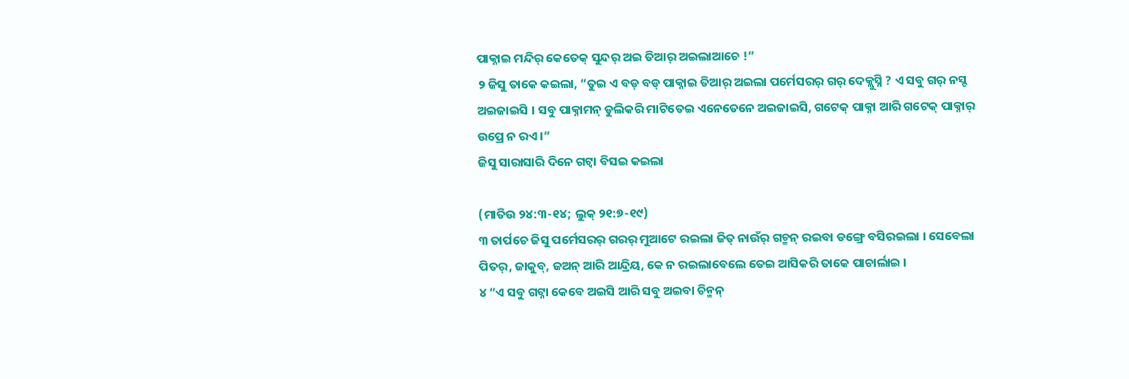ପାକ୍ନାଇ ମନ୍ଦିର୍ କେତେକ୍ ସୁନ୍ଦର୍ ଅଇ ତିଆର୍ ଅଇଲାଆଚେ !”
୨ ଜିସୁ ତାକେ କଇଲା, “ତୁଇ ଏ ବଡ୍ ବଡ୍ ପାକ୍ନାଇ ତିଆର୍ ଅଇଲା ପର୍ମେସରର୍ ଗର୍ ଦେକ୍ଲୁସ୍ନି ? ଏ ସବୁ ଗର୍ ନସ୍ଟ ଅଇଜାଇସି । ସବୁ ପାକ୍ନାମନ୍ ଡୁଲିକରି ମାଟିତେଇ ଏନେତେନେ ଅଇଜାଇସି, ଗଟେକ୍ ପାକ୍ନା ଆରି ଗଟେକ୍ ପାକ୍ନାର୍ ଉପ୍ରେ ନ ରଏ ।”
ଜିସୁ ସାରାସାରି ଦିନେ ଗଟ୍ବା ବିସଇ କଇଲା

(ମାତିଉ ୨୪:୩-୧୪; ଲୁକ୍ ୨୧:୭-୧୯)
୩ ତାର୍ପଚେ ଜିସୁ ପର୍ମେସରର୍ ଗରର୍ ମୁଆଟେ ରଇଲା ଜିତ୍ ନାଉଁର୍ ଗଚ୍ମନ୍ ରଇବା ଡଙ୍ଗ୍ରେ ବସିରଇଲା । ସେବେଲା ପିତର୍, ଜାକୁବ୍, ଜଅନ୍ ଆରି ଆନ୍ଦ୍ରିୟ, କେ ନ ରଇଲାବେଲେ ତେଇ ଆସିକରି ତାକେ ପାଚାର୍ଲାଇ ।
୪ “ଏ ସବୁ ଗଟ୍ନା କେବେ ଅଇସି ଆରି ସବୁ ଅଇବା ଚିନ୍ମନ୍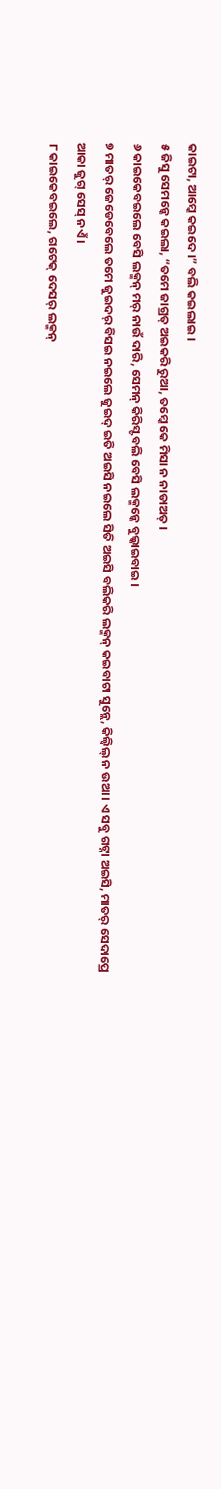କାଇଟା, ଆମ୍କେ କଇଦେ ।” ବଲି କଇଲାଇ ।
୫ ଜିସୁ ସେମନ୍କେ କଇଲା, “ତମେ ଜାଗ୍ରତ୍ ଅଇକରି ରୁଆ, ତମ୍କେ କେ ମିସା ନ ନାଡାଅତ୍ ।
୬ କାଇକେବଇଲେ ବେସି ଲକ୍ମନ୍ ମର୍ ନାଉଁ ଦାରି, ସେମନ୍ କିରିସ୍ଟ ବଲି ବେସି ଲକ୍ମନ୍କେ ବୁଲ୍କାଇବାଇ ।
୭ ମାତର୍ ଜେଡେବେଲେ ତମେ ଜୁଇଦର୍ ବିସଇ ନଇଲେ ଜୁଇଦ୍ ଇତି ଅଇସି ନଇଲେ ସିତି ଅଇସି ବଲିକରି ଲକ୍ମନ୍ କଇବାଟା ସୁନ୍ଲେ, କିଲ୍ବିଲ୍ ନ ଉଆ । ଏ ସବୁ ଗଟ୍ନା ଅଇସି, ମାତର୍ ସେଦାପ୍ରେ ଆକା ଜୁଗ୍ ସେସ୍ ନଏଁ ।
୮ କାଇକେବଇଲେ, ଗଟେକ୍ ଦେସର୍ ଲକ୍ମନ୍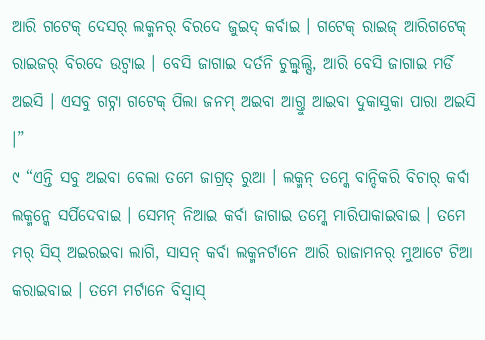ଆରି ଗଟେକ୍ ଦେସର୍ ଲକ୍ମନର୍ ବିରଦେ ଜୁଇଦ୍ କର୍ବାଇ । ଗଟେକ୍ ରାଇଜ୍ ଆରିଗଟେକ୍ ରାଇଜର୍ ବିରଦେ ଉଟ୍ବାଇ । ବେସି ଜାଗାଇ ଦର୍ତନି ଚୁଲ୍ବୁଲ୍ସି, ଆରି ବେସି ଜାଗାଇ ମର୍ଡି ଅଇସି । ଏସବୁ ଗଟ୍ନା ଗଟେକ୍ ପିଲା ଜନମ୍ ଅଇବା ଆଗ୍ତୁ ଆଇବା ଦୁକାସୁକା ପାରା ଅଇସି ।”
୯ “ଏନ୍ତି ସବୁ ଅଇବା ବେଲା ତମେ ଜାଗ୍ରତ୍ ରୁଆ । ଲକ୍ମନ୍ ତମ୍କେ ବାନ୍ଦିକରି ବିଚାର୍ କର୍ବା ଲକ୍ମନ୍କେ ସର୍ପିଦେବାଇ । ସେମନ୍ ନିଆଇ କର୍ବା ଜାଗାଇ ତମ୍କେ ମାରିପାକାଇବାଇ । ତମେ ମର୍ ସିସ୍ ଅଇରଇବା ଲାଗି, ସାସନ୍ କର୍ବା ଲକ୍ମନର୍ଟାନେ ଆରି ରାଜାମନର୍ ମୁଆଟେ ଟିଆ କରାଇବାଇ । ତମେ ମର୍ଟାନେ ବିସ୍ବାସ୍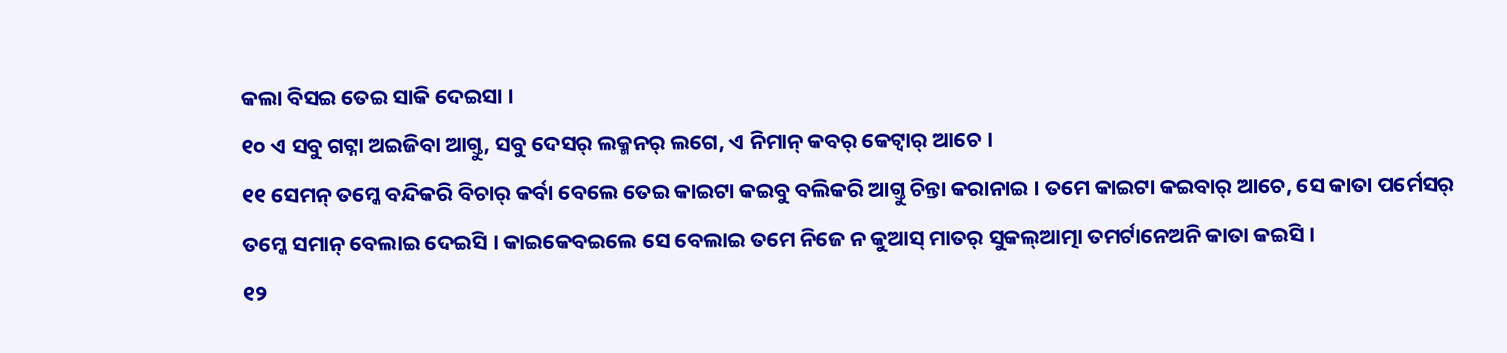କଲା ବିସଇ ତେଇ ସାକି ଦେଇସା ।
୧୦ ଏ ସବୁ ଗଟ୍ନା ଅଇଜିବା ଆଗ୍ତୁ, ସବୁ ଦେସର୍ ଲକ୍ମନର୍ ଲଗେ, ଏ ନିମାନ୍ କବର୍ କେଟ୍ବାର୍ ଆଚେ ।
୧୧ ସେମନ୍ ତମ୍କେ ବନ୍ଦିକରି ବିଚାର୍ କର୍ବା ବେଲେ ତେଇ କାଇଟା କଇବୁ ବଲିକରି ଆଗ୍ତୁ ଚିନ୍ତା କରାନାଇ । ତମେ କାଇଟା କଇବାର୍ ଆଚେ, ସେ କାତା ପର୍ମେସର୍ ତମ୍କେ ସମାନ୍ ବେଲାଇ ଦେଇସି । କାଇକେବଇଲେ ସେ ବେଲାଇ ତମେ ନିଜେ ନ କୁଆସ୍ ମାତର୍ ସୁକଲ୍ଆତ୍ମା ତମର୍ଟାନେଅନି କାତା କଇସି ।
୧୨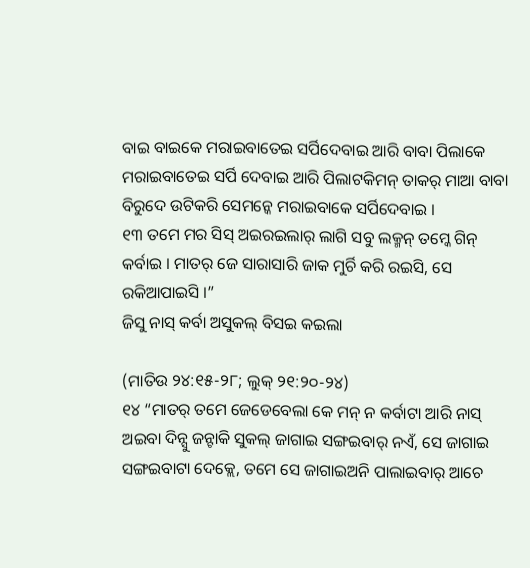ବାଇ ବାଇକେ ମରାଇବାତେଇ ସର୍ପିଦେବାଇ ଆରି ବାବା ପିଲାକେ ମରାଇବାତେଇ ସର୍ପି ଦେବାଇ ଆରି ପିଲାଟକିମନ୍ ତାକର୍ ମାଆ ବାବା ବିରୁଦେ ଉଟିକରି ସେମନ୍କେ ମରାଇବାକେ ସର୍ପିଦେବାଇ ।
୧୩ ତମେ ମର ସିସ୍ ଅଇରଇଲାର୍ ଲାଗି ସବୁ ଲକ୍ମନ୍ ତମ୍କେ ଗିନ୍ କର୍ବାଇ । ମାତର୍ ଜେ ସାରାସାରି ଜାକ ମୁର୍ଚି କରି ରଇସି, ସେ ରକିଆପାଇସି ।”
ଜିସୁ ନାସ୍ କର୍ବା ଅସୁକଲ୍ ବିସଇ କଇଲା

(ମାତିଉ ୨୪:୧୫-୨୮; ଲୁକ୍ ୨୧:୨୦-୨୪)
୧୪ “ମାତର୍ ତମେ ଜେଡେବେଲା କେ ମନ୍ ନ କର୍ବାଟା ଆରି ନାସ୍ ଅଇବା ଦିନ୍ସୁ ଜନ୍ଟାକି ସୁକଲ୍ ଜାଗାଇ ସଙ୍ଗଇବାର୍ ନଏଁ, ସେ ଜାଗାଇ ସଙ୍ଗଇବାଟା ଦେକ୍ଲେ, ତମେ ସେ ଜାଗାଇଅନି ପାଲାଇବାର୍ ଆଚେ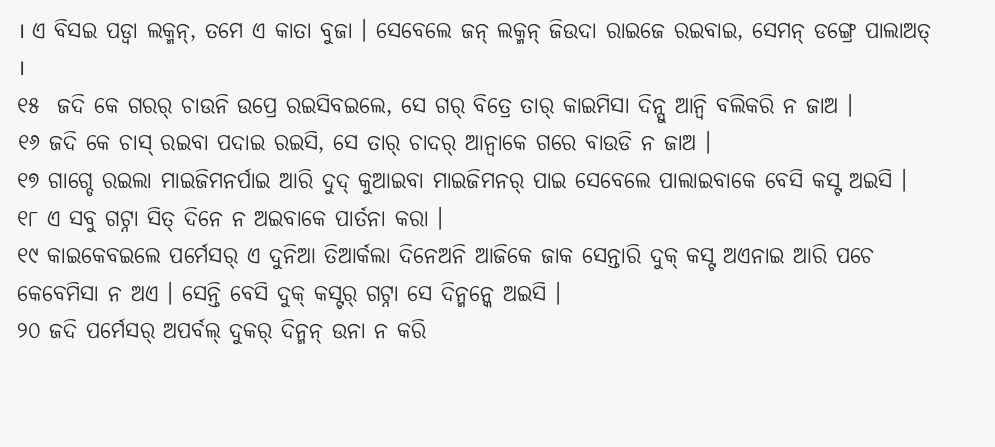। ଏ ବିସଇ ପଡ୍ବା ଲକ୍ମନ୍, ତମେ ଏ କାତା ବୁଜା । ସେବେଲେ ଜନ୍ ଲକ୍ମନ୍ ଜିଉଦା ରାଇଜେ ରଇବାଇ, ସେମନ୍ ଡଙ୍ଗ୍ରେ ପାଲାଅତ୍ ।
୧୫  ଜଦି କେ ଗରର୍ ଚାଉନି ଉପ୍ରେ ରଇସିବଇଲେ, ସେ ଗର୍ ବିତ୍ରେ ତାର୍ କାଇମିସା ଦିନ୍ସୁ ଆନ୍ବି ବଲିକରି ନ ଜାଅ ।
୧୬ ଜଦି କେ ଚାସ୍ ରଇବା ପଦାଇ ରଇସି, ସେ ତାର୍ ଚାଦର୍ ଆନ୍ବାକେ ଗରେ ବାଉଡି ନ ଜାଅ ।
୧୭ ଗାଗ୍ଡେ ରଇଲା ମାଇଜିମନର୍ପାଇ ଆରି ଦୁଦ୍ କୁଆଇବା ମାଇଜିମନର୍ ପାଇ ସେବେଲେ ପାଲାଇବାକେ ବେସି କସ୍ଟ ଅଇସି ।
୧୮ ଏ ସବୁ ଗଟ୍ନା ସିତ୍ ଦିନେ ନ ଅଇବାକେ ପାର୍ତନା କରା ।
୧୯ କାଇକେବଇଲେ ପର୍ମେସର୍ ଏ ଦୁନିଆ ତିଆର୍କଲା ଦିନେଅନି ଆଜିକେ ଜାକ ସେନ୍ତାରି ଦୁକ୍ କସ୍ଟ ଅଏନାଇ ଆରି ପଚେ କେବେମିସା ନ ଅଏ । ସେନ୍ତି ବେସି ଦୁକ୍ କସ୍ଟର୍ ଗଟ୍ନା ସେ ଦିନ୍ମନ୍କେ ଅଇସି ।
୨୦ ଜଦି ପର୍ମେସର୍ ଅପର୍ବଲ୍ ଦୁକର୍ ଦିନ୍ମନ୍ ଉନା ନ କରି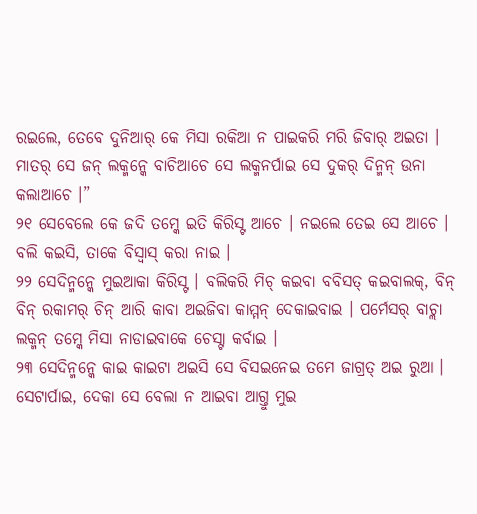ରଇଲେ, ତେବେ ଦୁନିଆର୍ କେ ମିସା ରକିଆ ନ ପାଇକରି ମରି ଜିବାର୍ ଅଇତା । ମାତର୍ ସେ ଜନ୍ ଲକ୍ମନ୍କେ ବାଚିଆଚେ ସେ ଲକ୍ମନର୍ପାଇ ସେ ଦୁକର୍ ଦିନ୍ମନ୍ ଉନା କଲାଆଚେ ।”
୨୧ ସେବେଲେ କେ ଜଦି ତମ୍କେ ଇତି କିରିସ୍ଟ ଆଚେ । ନଇଲେ ତେଇ ସେ ଆଚେ । ବଲି କଇସି, ତାକେ ବିସ୍ବାସ୍ କରା ନାଇ ।
୨୨ ସେଦିନ୍ମନ୍କେ ମୁଇଆକା କିରିସ୍ଟ । ବଲିକରି ମିଚ୍ କଇବା ବବିସତ୍ କଇବାଲକ୍, ବିନ୍ ବିନ୍ ରକାମର୍ ଚିନ୍ ଆରି କାବା ଅଇଜିବା କାମ୍ମନ୍ ଦେକାଇବାଇ । ପର୍ମେସର୍ ବାଚ୍ଲା ଲକ୍ମନ୍ ତମ୍କେ ମିସା ନାଡାଇବାକେ ଚେସ୍ଟା କର୍ବାଇ ।
୨୩ ସେଦିନ୍ମନ୍କେ କାଇ କାଇଟା ଅଇସି ସେ ବିସଇନେଇ ତମେ ଜାଗ୍ରତ୍ ଅଇ ରୁଆ । ସେଟାର୍ପାଇ, ଦେକା ସେ ବେଲା ନ ଆଇବା ଆଗ୍ତୁ ମୁଇ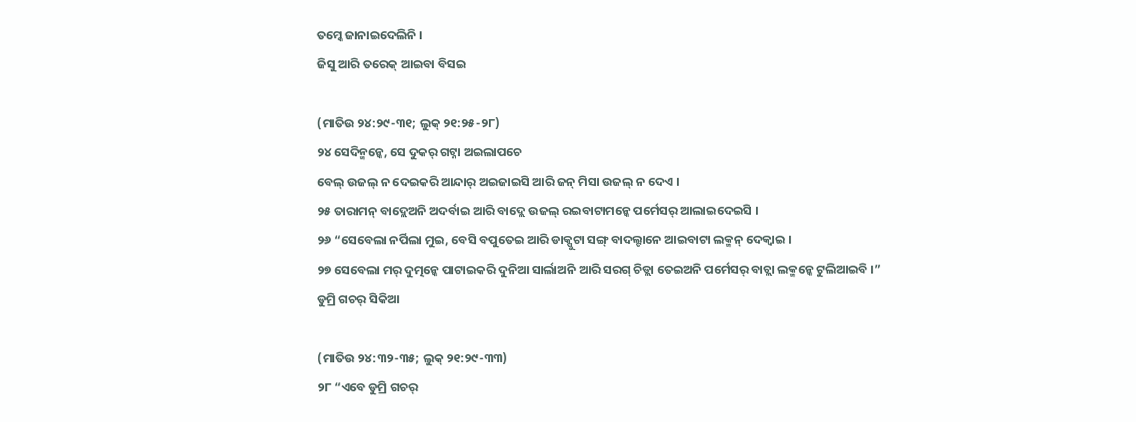ତମ୍କେ ଜାନାଇଦେଲିନି ।
ଜିସୁ ଆରି ତରେକ୍ ଆଇବା ବିସଇ

(ମାତିଉ ୨୪:୨୯-୩୧; ଲୁକ୍ ୨୧:୨୫-୨୮)
୨୪ ସେଦିନ୍ମନ୍କେ, ସେ ଦୁକର୍ ଗଟ୍ନା ଅଇଲାପଚେ
ବେଲ୍ ଉଜଲ୍ ନ ଦେଇକରି ଆନ୍ଦାର୍ ଅଇଜାଇସି ଆରି ଜନ୍ ମିସା ଉଜଲ୍ ନ ଦେଏ ।
୨୫ ତାରାମନ୍ ବାଦ୍ଲେଅନି ଅଦର୍ବାଇ ଆରି ବାଦ୍ଲେ ଉଜଲ୍ ରଇବାଟାମନ୍କେ ପର୍ମେସର୍ ଆଲାଇଦେଇସି ।
୨୬ “ସେବେଲା ନର୍ପିଲା ମୁଇ, ବେସି ବପୁତେଇ ଆରି ଡାକ୍ପୁଟା ସଙ୍ଗ୍ ବାଦଲ୍ଟାନେ ଆଇବାଟା ଲକ୍ମନ୍ ଦେକ୍ବାଇ ।
୨୭ ସେବେଲା ମର୍ ଦୁତ୍ମନ୍କେ ପାଟାଇକରି ଦୁନିଆ ସାର୍ଲାଅନି ଆରି ସରଗ୍ ଚିଡ୍ଲା ତେଇଅନି ପର୍ମେସର୍ ବାଚ୍ଲା ଲକ୍ମନ୍କେ ଟୁଲିଆଇବି ।”
ଡୁମ୍ରି ଗଚର୍ ସିକିଆ

(ମାତିଉ ୨୪:୩୨-୩୫; ଲୁକ୍ ୨୧:୨୯-୩୩)
୨୮ “ଏବେ ଡୁମ୍ରି ଗଚର୍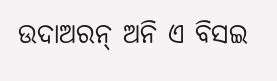ଉଦାଅରନ୍ ଅନି ଏ ବିସଇ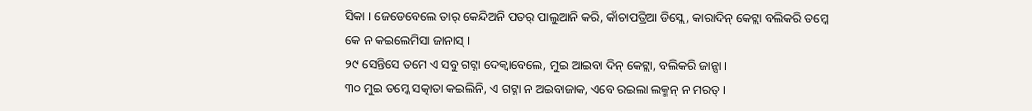ସିକା । ଜେଡେବେଲେ ତାର୍ କେନ୍ଦିଅନି ପତର୍ ପାଲୁଆନି କରି, କାଁଚାପତ୍ରିଆ ଡିସ୍ଲେ, କାରାଦିନ୍ କେଟ୍ଲା ବଲିକରି ତମ୍କେ କେ ନ କଇଲେମିସା ଜାନାସ୍ ।
୨୯ ସେନ୍ତିସେ ତମେ ଏ ସବୁ ଗଟ୍ନା ଦେକ୍ବାବେଲେ, ମୁଇ ଆଇବା ଦିନ୍ କେଟ୍ଲା, ବଲିକରି ଜାନ୍ସା ।
୩୦ ମୁଇ ତମ୍କେ ସତ୍କାତା କଇଲିନି, ଏ ଗଟ୍ନା ନ ଅଇବାଜାକ, ଏବେ ରଇଲା ଲକ୍ମନ୍ ନ ମରତ୍ ।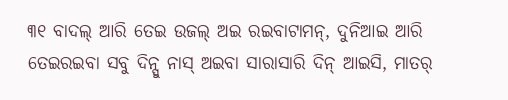୩୧ ବାଦଲ୍ ଆରି ତେଇ ଉଜଲ୍ ଅଇ ରଇବାଟାମନ୍, ଦୁନିଆଇ ଆରି ତେଇରଇବା ସବୁ ଦିନ୍ସୁ ନାସ୍ ଅଇବା ସାରାସାରି ଦିନ୍ ଆଇସି, ମାତର୍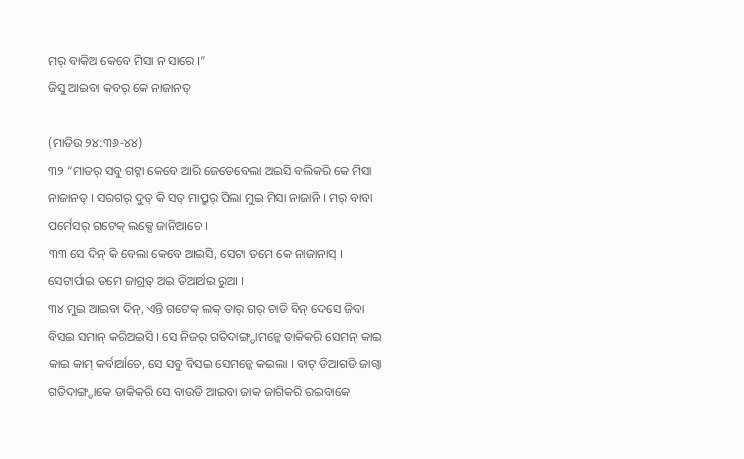ମର୍ ବାକିଅ କେବେ ମିସା ନ ସାରେ ।”
ଜିସୁ ଆଇବା କବର୍ କେ ନାଜାନତ୍

(ମାତିଉ ୨୪:୩୬-୪୪)
୩୨ “ମାତର୍ ସବୁ ଗଟ୍ନା କେବେ ଆରି ଜେଡେବେଲା ଅଇସି ବଲିକରି କେ ମିସା ନାଜାନତ୍ । ସରଗର୍ ଦୁତ୍ କି ସତ୍ ମାପ୍ରୁର୍ ପିଲା ମୁଇ ମିସା ନାଜାନି । ମର୍ ବାବା ପର୍ମେସର୍ ଗଟେକ୍ ଲକ୍ସେ ଜାନିଆଚେ ।
୩୩ ସେ ଦିନ୍ କି ବେଲା କେବେ ଆଇସି, ସେଟା ତମେ କେ ନାଜାନାସ୍ । ସେଟାର୍ପାଇ ତମେ ଜାଗ୍ରତ୍ ଅଇ ତିଆର୍ଅଇ ରୁଆ ।
୩୪ ମୁଇ ଆଇବା ଦିନ୍, ଏନ୍ତି ଗଟେକ୍ ଲକ୍ ତାର୍ ଗର୍ ଚାଡି ବିନ୍ ଦେସେ ଜିବା ବିସଇ ସମାନ୍ କରିଅଇସି । ସେ ନିଜର୍ ଗତିଦାଙ୍ଗ୍ଡାମନ୍କେ ଡାକିକରି ସେମନ୍ କାଇ କାଇ କାମ୍ କର୍ବାର୍ଆଚେ, ସେ ସବୁ ବିସଇ ସେମନ୍କେ କଇଲା । ବାଟ୍ ଡିଆଗଡି ଜାଗ୍ବା ଗତିଦାଙ୍ଗ୍ଡାକେ ଡାକିକରି ସେ ବାଉଡି ଆଇବା ଜାକ ଜାଗିକରି ରଇବାକେ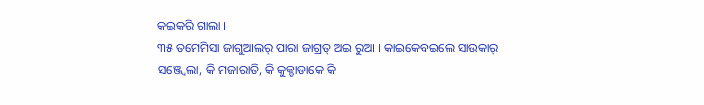କଇକରି ଗାଲା ।
୩୫ ତମେମିସା ଜାଗୁଆଲର୍ ପାରା ଜାଗ୍ରତ୍ ଅଇ ରୁଆ । କାଇକେବଇଲେ ସାଉକାର୍ ସଞ୍ଜ୍ବେଲା, କି ମଜାରାତି, କି କୁକ୍ଡାଡାକେ କି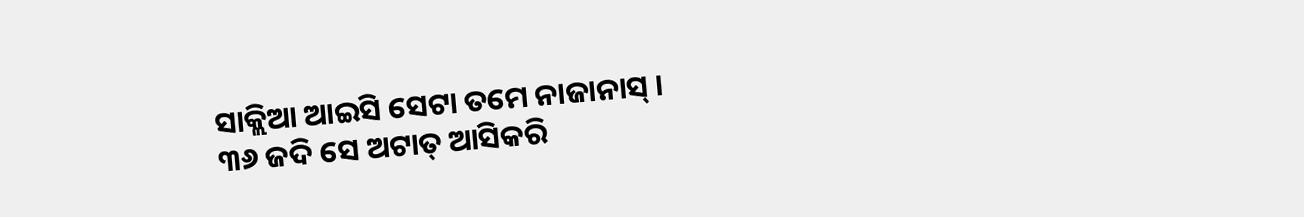ସାକ୍ଲିଆ ଆଇସି ସେଟା ତମେ ନାଜାନାସ୍ ।
୩୬ ଜଦି ସେ ଅଟାତ୍ ଆସିକରି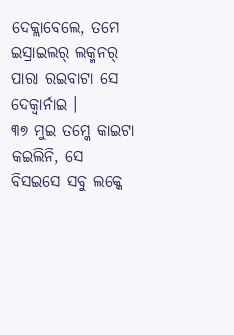ଦେକ୍ଲାବେଲେ, ତମେ ଇସ୍ରାଇଲର୍ ଲକ୍ମନର୍ ପାରା ରଇବାଟା ସେ ଦେକ୍ବାର୍ନାଇ ।
୩୭ ମୁଇ ତମ୍କେ କାଇଟା କଇଲିନି, ସେ ବିସଇସେ ସବୁ ଲକ୍କେ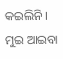କଇଲିନି । ମୁଇ ଆଇବା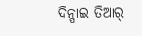ଦିନ୍ପାଇ ତିଆର୍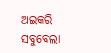ଅଇକରି ସବୁବେଲା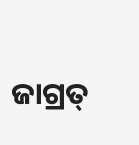ଜାଗ୍ରତ୍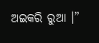ଅଇକରି ରୁଆ ।”